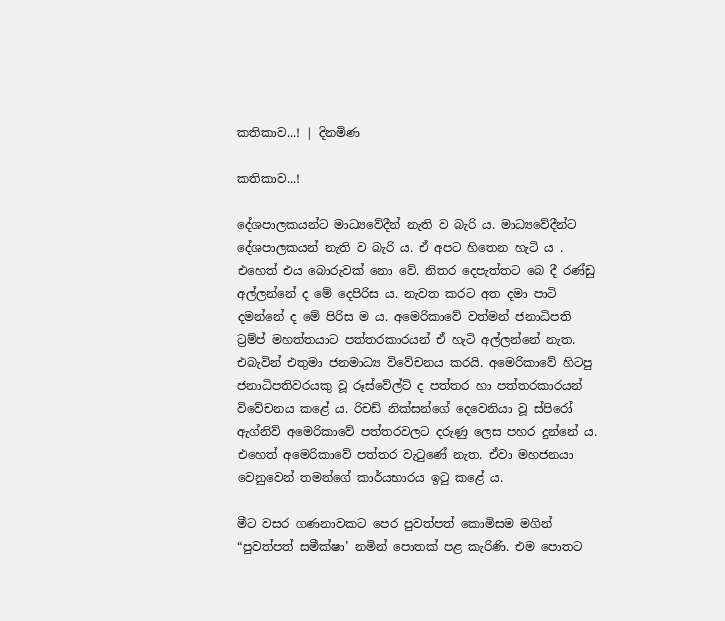කතිකාව...! | දිනමිණ

කතිකාව...!

දේශපාලකයන්ට මාධ්‍යවේදීන් නැති ව බැරි ය. මාධ්‍යවේදීන්ට දේශපාලකයන් නැති ව බැරි ය. ඒ අපට හිතෙන හැටි ය . එහෙත් එය බොරුවක් නො වේ. නිතර දෙපැත්තට බෙ දී රණ්ඩු අල්ලන්නේ ද මේ දෙපිරිස ය. නැවත කරට අත දමා පාටි දමන්නේ ද මේ පිරිස ම ය. අමෙරිකාවේ වත්මන් ජනාධිපති ට්‍රම්ප් මහත්තයාට පත්තරකාරයන් ඒ හැටි අල්ලන්නේ නැත. එබැවින් එතුමා ජනමාධ්‍ය වි‍වේචනය කරයි. අමෙරිකාවේ හිටපු ජනාධිපතිවරයකු වූ රූස්වේල්ට් ද පත්තර හා පත්තරකාරයන් විවේචනය කළේ ය. රිචඩ් නික්සන්ගේ දෙවෙනියා වූ ස්පිරෝ ඇග්නිව් අමෙරිකාවේ පත්තරවලට දරුණු ලෙස පහර දුන්නේ ය. එහෙත් අමෙරිකාවේ පත්තර වැටුණේ නැත. ඒවා මහජනයා වෙනුවෙන් තමන්ගේ කාර්යභාරය ඉටු කළේ ය.

මීට වසර ගණනාවකට පෙර පුවත්පත් කොමිසම මගින් “පුවත්පත් සමීක්ෂා’ නමින් පොතක් පළ කැරිණි. එම පොතට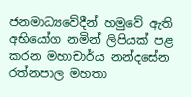ජනමාධ්‍යවේදීන් හමුවේ ඇති අභියෝග නමින් ලිපියක් පළ කරන මහාචාර්ය නන්දසේන රත්නපාල මහතා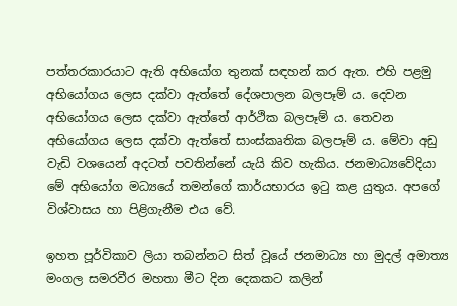පත්තරකාරයාට ඇති අභියෝග තුනක් සඳහන් කර ඇත. එහි පළමු අභියෝගය ලෙස දක්වා ඇත්තේ ‍දේශපාලන බලපෑම් ය. දෙවන අභියෝගය ලෙස දක්වා ඇත්තේ ආර්ථික බලපෑම් ය. තෙවන අභියෝගය ‍ලෙස දක්වා ඇත්තේ සාංස්කෘතික බලපෑම් ය. මේවා අඩු වැඩි වශයෙන් අදටත් පවතින්නේ යැයි කිව හැකිය. ජනමාධ්‍යවේදියා මේ අභියෝග මධ්‍යයේ තමන්ගේ කාර්යභාරය ඉටු කළ යුතුය. අපගේ විශ්වාසය හා පිළිගැනීම එය වේ.

ඉහත පූර්විකාව ලියා තබන්නට සිත් වූයේ ජනමාධ්‍ය හා මුදල් අමාත්‍ය මංගල සමරවීර මහතා මීට දින දෙකකට කලින්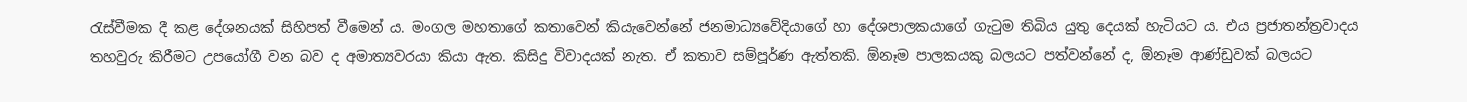රැස්වීමක දී කළ දේශනයක් සිහිපත් වීමෙන් ය. මංගල මහතාගේ කතාවෙන් කියැවෙන්නේ ජනමාධ්‍යවේදියාගේ හා දේශපාලකයාගේ ගැටුම තිබිය යුතු දෙයක් හැටියට ය. එය ප්‍රජාතන්ත්‍රවාදය තහවුරු කිරීමට උපයෝගී වන බව ද අමාත්‍යවරයා කියා ඇත. කිසිදු විවාදයක් නැත. ඒ කතාව සම්පූර්ණ ඇත්තකි. ඕනෑම පාලකයකු බලයට පත්වන්නේ ද, ඕනෑම ආණ්ඩුවක් බලයට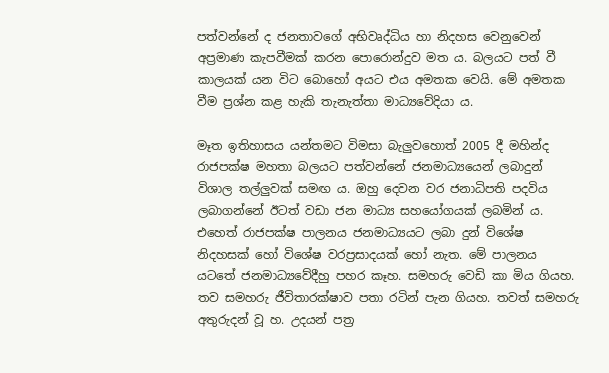පත්වන්නේ ද ජනතාවගේ අභිවෘද්ධිය හා නිදහස වෙනුවෙන් අප්‍රමාණ කැපවීමක් කරන පොරොන්දුව මත ය. බලයට පත් වී කාලයක් යන විට බො‍හෝ අයට එය අමතක වෙයි. මේ අමතක වීම ප්‍රශ්න කළ හැකි තැනැත්තා මාධ්‍යවේදියා ය.

මෑත ඉතිහාසය යන්තමට විමසා බැලුවහොත් 2005 දී මහින්ද රාජපක්ෂ මහතා බලයට පත්වන්නේ ජනමාධ්‍ය‍යෙන් ලබාදුන් විශාල තල්ලුවක් සමඟ ය. ඔහු දෙවන වර ජනාධිපති පදවිය ලබාගන්නේ ඊටත් වඩා ජන මාධ්‍ය සහයෝගයක් ලබමින් ය. එහෙත් රාජපක්ෂ පාලනය ජනමාධ්‍යයට ලබා දුන් විශේෂ නිදහසක් හෝ විශේෂ වරප්‍රසාදයක් හෝ නැත. මේ පාලනය යටතේ ජනමාධ්‍යවේදීහු පහර කෑහ. සමහරු වෙඩි කා මිය ගියහ. තව සමහරු ජීවිතාරක්ෂාව පතා රටින් පැන ගියහ. තවත් සමහරු අතුරුදන් වූ හ. උදයන් පත්‍ර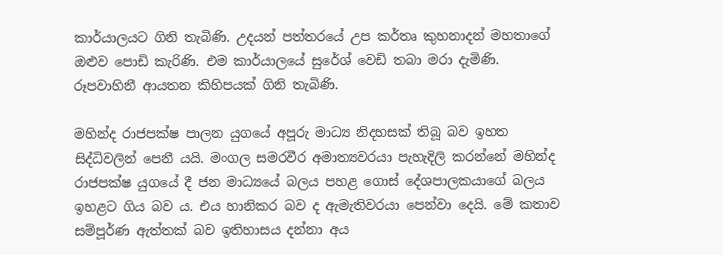කාර්යාලයට ගිනි තැබිණි. උදයන් පත්තර‍යේ උප කර්තෘ කුහනාදන් මහතාගේ ඔළුව පොඩි කැරිණි. එම කාර්යාලයේ සුරේශ් වෙඩි තබා මරා දැමිණි. රූපවාහිනී ආයතන කිහිපයක් ගිනි තැබිණි.

මහින්ද රාජපක්ෂ පාලන යුගයේ අපූරු මාධ්‍ය නිදහසක් තිබූ බව ඉහත සිද්ධිවලින් පෙනී යයි. මංගල සමරවීර අමාත්‍යවරයා පැහැදිලි කරන්නේ මහින්ද රාජපක්ෂ යුගයේ දී ජන මාධ්‍යයේ බලය පහළ ගොස් දේශපාලකයාගේ බලය ඉහළට ගිය බව ය. එය හානිකර බව ද ඇමැතිවරයා පෙන්වා දෙයි. මේ කතාව සම්පූර්ණ ඇත්තක් බව ඉතිහාසය දන්නා අය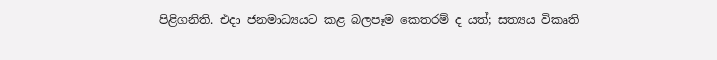පිළිගනිති. එදා ජනමාධ්‍යයට කළ බලපෑම කෙතරම් ද යත්; සත්‍යය විකෘති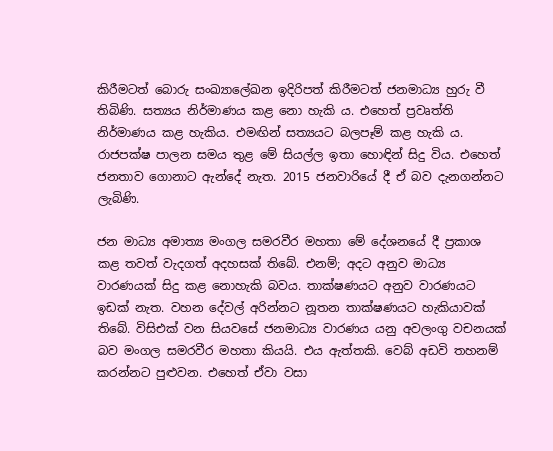කිරීමටත් බොරු සංඛ්‍යාලේඛන ඉදිරිපත් කිරීමටත් ජනමාධ්‍ය හුරු වී තිබිණි. සත්‍යය නිර්මාණය කළ නො හැකි ය. එහෙත් ප්‍රවෘත්ති නිර්මාණය කළ හැකිය. එමඟින් සත්‍යයට බලපෑම් කළ හැකි ය. රාජපක්ෂ පාලන සමය තුළ මේ සියල්ල ඉතා හොඳින් සිදු විය. එහෙත් ජනතාව ගොනාට ඇන්දේ නැත. 2015 ජනවාරි‍යේ දී ඒ බව දැනගන්නට ලැබිණි.

ජන මාධ්‍ය අමාත්‍ය මංගල සමරවීර මහතා මේ දේශනයේ දී ප්‍රකාශ කළ තවත් වැදගත් අදහසක් තිබේ. එනම්; අදට අනුව මාධ්‍ය වාරණයක් සිදු කළ නොහැකි බවය. තාක්ෂණයට අනුව වාරණයට ඉඩක් නැත. වහන දේවල් අරින්නට නූතන තාක්ෂණයට හැකියාවක් තිබේ. විසිඑක් වන සියවසේ ජනමාධ්‍ය වාරණය යනු අවලංගු වචනයක් බව මංගල සමරවීර මහතා කියයි. එය ඇත්තකි. වෙබ් අඩවි තහනම් කරන්නට පුළුවන. එහෙත් ඒවා වසා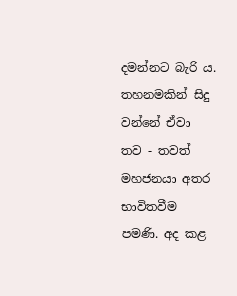දමන්නට බැරි ය. තහනමකින් සිදු වන්නේ ඒවා තව - තවත් මහජනයා අතර භාවිතවීම පමණි. අද කළ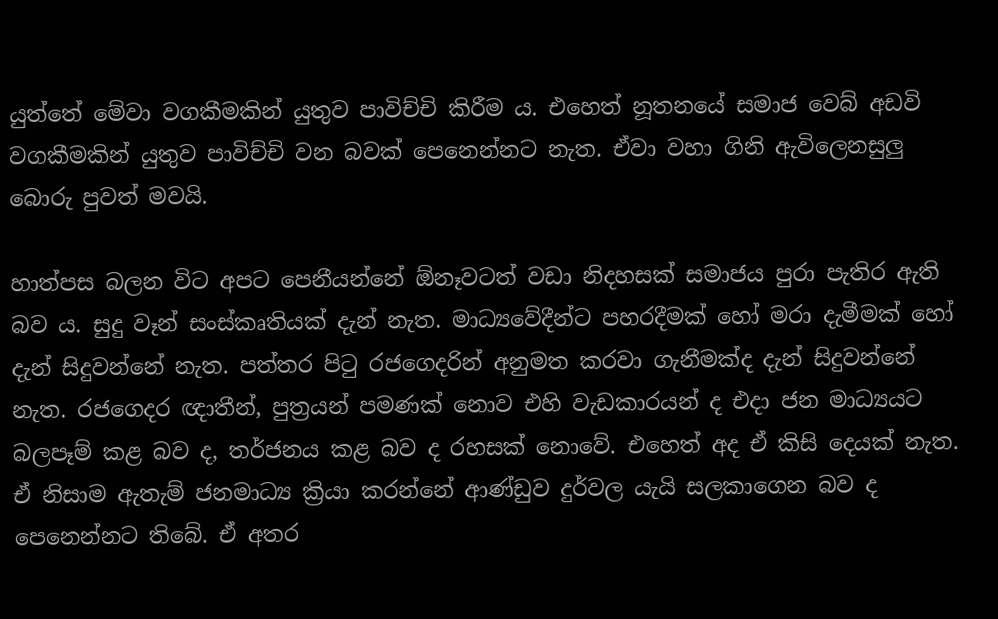යුත්තේ මේවා වගකීමකින් යුතුව පාවිච්චි කිරීම ය. එහෙත් නූතනයේ සමාජ වෙබ් අඩවි වගකීමකින් යුතුව පාවිච්චි වන බවක් පෙනෙන්නට නැත. ඒවා වහා ගිනි ඇවිලෙනසුලු බොරු පුවත් මවයි.

හාත්පස බලන විට අපට පෙනීයන්නේ ඕනෑවටත් වඩා නිදහසක් සමාජය පුරා පැතිර ඇති බව ය. සුදු වෑන් සංස්කෘතියක් දැන් නැත. මාධ්‍යවේදීන්ට පහරදීමක් හෝ මරා දැමීමක් හෝ දැන් සිදුවන්නේ නැත. පත්තර පිටු රජගෙදරින් අනුමත කරවා ගැනීමක්ද දැන් සිදුවන්නේ නැත. රජගෙදර ඥාතීන්, පුත්‍රයන් පමණක් නොව එහි වැඩකාරයන් ද එදා ජන මාධ්‍යයට බලපෑම් කළ බව ද, තර්ජනය කළ බව ද රහසක් නොවේ. එහෙත් අද ඒ කිසි දෙයක් නැත. ඒ නිසාම ඇතැම් ජනමාධ්‍ය ක්‍රියා කරන්නේ ආණ්ඩුව දුර්වල යැයි සලකාගෙන බව ද පෙනෙන්නට තිබේ. ඒ අතර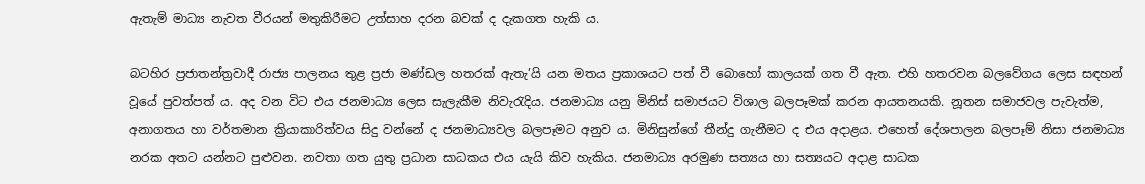ඇතැම් මාධ්‍ය නැවත වීරයන් මතුකිරීමට උත්සාහ දරන බවක් ද දැකගත හැකි ය.

බටහිර ප්‍රජාතන්ත්‍රවාදී රාජ්‍ය පාලනය තුළ ප්‍රජා මණ්ඩල හතරක් ඇතැ’යි යන මතය ප්‍රකාශයට පත් වී බොහෝ කාලයක් ගත වී ඇත. එහි හතරවන බලවේගය ලෙස සඳහන් වූයේ පුවත්පත් ය. අද වන විට එය ජනමාධ්‍ය ලෙස සැලැකීම නිවැරැදිය. ජනමාධ්‍ය යනු මිනිස් සමාජයට විශාල බලපෑමක් කරන ආයතනයකි. නූතන සමාජවල පැවැත්ම, අනාගතය හා වර්තමාන ක්‍රියාකාරිත්වය සිදු වන්නේ ද ජනමාධ්‍යවල බලපෑමට අනුව ය. මිනිසුන්ගේ තීන්දු ගැනීමට ද එය අදාළය. එහෙත් දේශපාලන බලපෑම් නිසා ජනමාධ්‍ය නරක අතට යන්නට පුළුවන. නවතා ගත යුතු ප්‍රධාන සාධකය එය යැයි කිව හැකිය. ජනමාධ්‍ය අරමුණ සත්‍යය හා සත්‍යයට අදාළ සාධක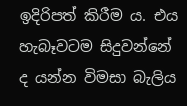ඉදිරිපත් කිරීම ය. එය හැබෑවටම සිදුවන්නේ ද යන්න විමසා බැලිය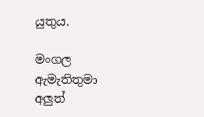යුතුය.

මංගල ඇමැතිතුමා අලුත්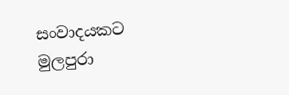සංවාදයකට මුලපුරා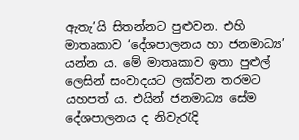ඇතැ’යි සිතන්නට පුළුවන. එහි මාතෘකාව ‘දේශපාලනය හා ජනමාධ්‍ය’ යන්න ය. මේ මාතෘකාව ඉතා පුළුල් ලෙසින් සංවාදයට ලක්වන තරමට යහපත් ය. එයින් ජනමාධ්‍ය සේම දේශපාලනය ද නිවැරැදි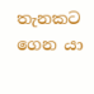තැනකට ගෙන යා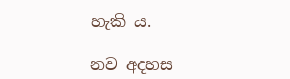හැකි ය.

නව අදහස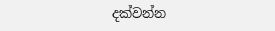දක්වන්න